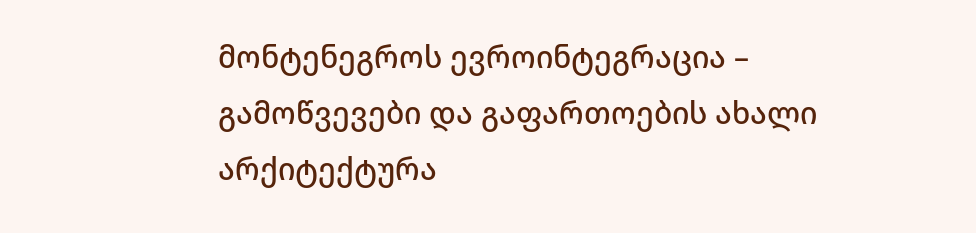მონტენეგროს ევროინტეგრაცია – გამოწვევები და გაფართოების ახალი არქიტექტურა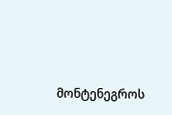მონტენეგროს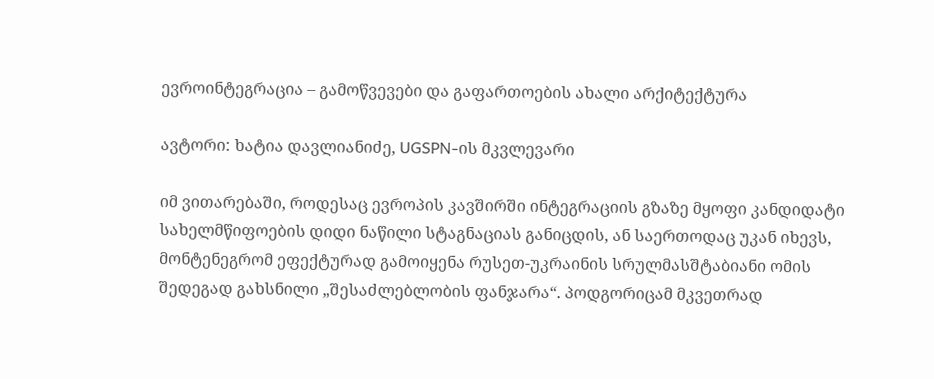ევროინტეგრაცია – გამოწვევები და გაფართოების ახალი არქიტექტურა

ავტორი: ხატია დავლიანიძე, UGSPN-ის მკვლევარი

იმ ვითარებაში, როდესაც ევროპის კავშირში ინტეგრაციის გზაზე მყოფი კანდიდატი სახელმწიფოების დიდი ნაწილი სტაგნაციას განიცდის, ან საერთოდაც უკან იხევს, მონტენეგრომ ეფექტურად გამოიყენა რუსეთ-უკრაინის სრულმასშტაბიანი ომის შედეგად გახსნილი „შესაძლებლობის ფანჯარა“. პოდგორიცამ მკვეთრად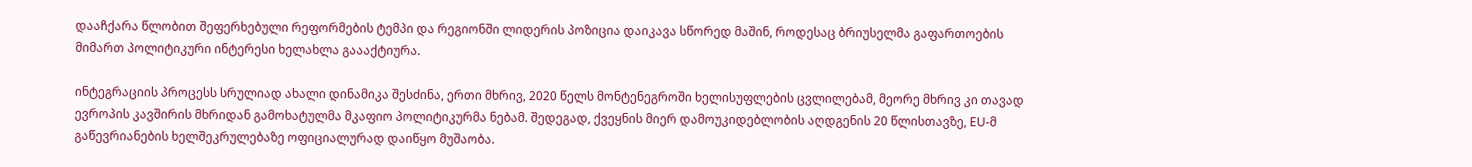დააჩქარა წლობით შეფერხებული რეფორმების ტემპი და რეგიონში ლიდერის პოზიცია დაიკავა სწორედ მაშინ, როდესაც ბრიუსელმა გაფართოების მიმართ პოლიტიკური ინტერესი ხელახლა გაააქტიურა.

ინტეგრაციის პროცესს სრულიად ახალი დინამიკა შესძინა, ერთი მხრივ, 2020 წელს მონტენეგროში ხელისუფლების ცვლილებამ, მეორე მხრივ კი თავად ევროპის კავშირის მხრიდან გამოხატულმა მკაფიო პოლიტიკურმა ნებამ. შედეგად, ქვეყნის მიერ დამოუკიდებლობის აღდგენის 20 წლისთავზე, EU-მ გაწევრიანების ხელშეკრულებაზე ოფიციალურად დაიწყო მუშაობა.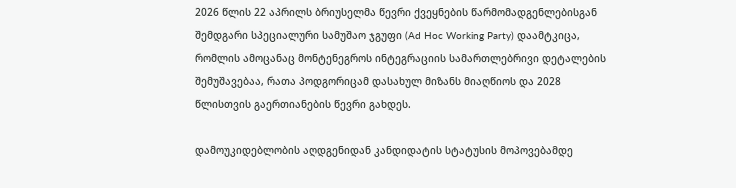2026 წლის 22 აპრილს ბრიუსელმა წევრი ქვეყნების წარმომადგენლებისგან შემდგარი სპეციალური სამუშაო ჯგუფი (Ad Hoc Working Party) დაამტკიცა, რომლის ამოცანაც მონტენეგროს ინტეგრაციის სამართლებრივი დეტალების შემუშავებაა, რათა პოდგორიცამ დასახულ მიზანს მიაღწიოს და 2028 წლისთვის გაერთიანების წევრი გახდეს.

დამოუკიდებლობის აღდგენიდან კანდიდატის სტატუსის მოპოვებამდე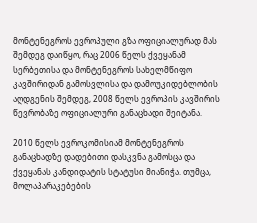მონტენეგროს ევროპული გზა ოფიციალურად მას შემდეგ დაიწყო, რაც 2006 წელს ქვეყანამ სერბეთისა და მონტენეგროს სახელმწიფო კავშირიდან გამოსვლისა და დამოუკიდებლობის აღდგენის შემდეგ, 2008 წელს ევროპის კავშირის წევრობაზე ოფიციალური განაცხადი შეიტანა.

2010 წელს ევროკომისიამ მონტენეგროს განაცხადზე დადებითი დასკვნა გამოსცა და ქვეყანას კანდიდატის სტატუსი მიანიჭა. თუმცა, მოლაპარაკებების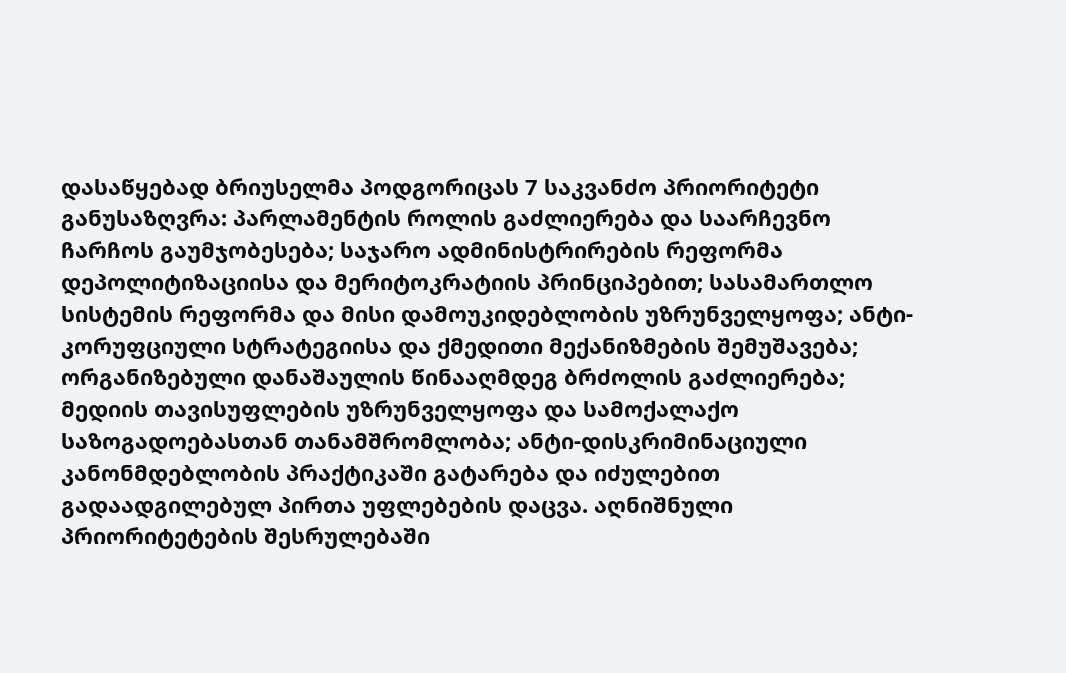დასაწყებად ბრიუსელმა პოდგორიცას 7 საკვანძო პრიორიტეტი განუსაზღვრა: პარლამენტის როლის გაძლიერება და საარჩევნო ჩარჩოს გაუმჯობესება; საჯარო ადმინისტრირების რეფორმა დეპოლიტიზაციისა და მერიტოკრატიის პრინციპებით; სასამართლო სისტემის რეფორმა და მისი დამოუკიდებლობის უზრუნველყოფა; ანტი-კორუფციული სტრატეგიისა და ქმედითი მექანიზმების შემუშავება; ორგანიზებული დანაშაულის წინააღმდეგ ბრძოლის გაძლიერება; მედიის თავისუფლების უზრუნველყოფა და სამოქალაქო საზოგადოებასთან თანამშრომლობა; ანტი-დისკრიმინაციული კანონმდებლობის პრაქტიკაში გატარება და იძულებით გადაადგილებულ პირთა უფლებების დაცვა. აღნიშნული პრიორიტეტების შესრულებაში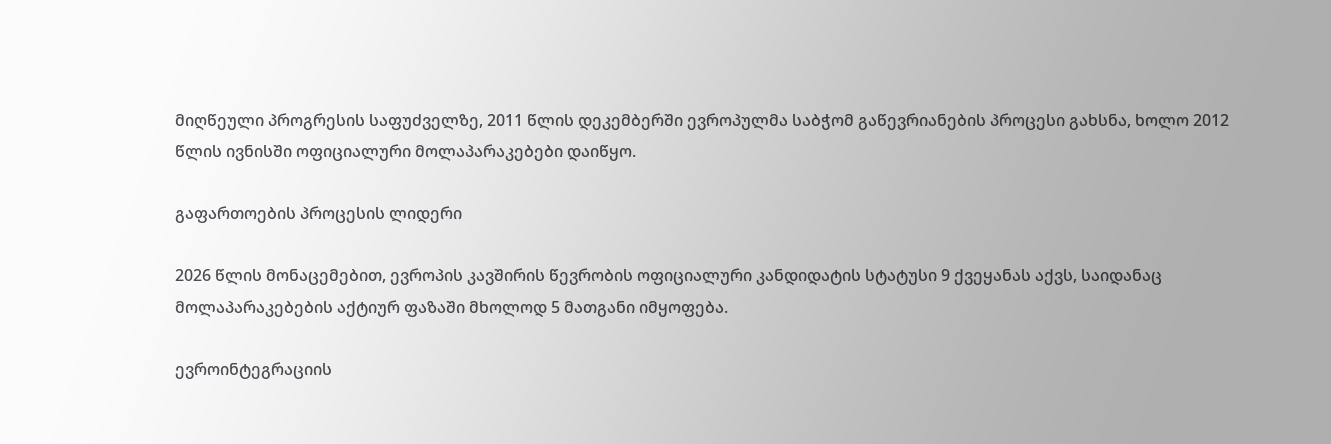მიღწეული პროგრესის საფუძველზე, 2011 წლის დეკემბერში ევროპულმა საბჭომ გაწევრიანების პროცესი გახსნა, ხოლო 2012 წლის ივნისში ოფიციალური მოლაპარაკებები დაიწყო.

გაფართოების პროცესის ლიდერი

2026 წლის მონაცემებით, ევროპის კავშირის წევრობის ოფიციალური კანდიდატის სტატუსი 9 ქვეყანას აქვს, საიდანაც მოლაპარაკებების აქტიურ ფაზაში მხოლოდ 5 მათგანი იმყოფება.

ევროინტეგრაციის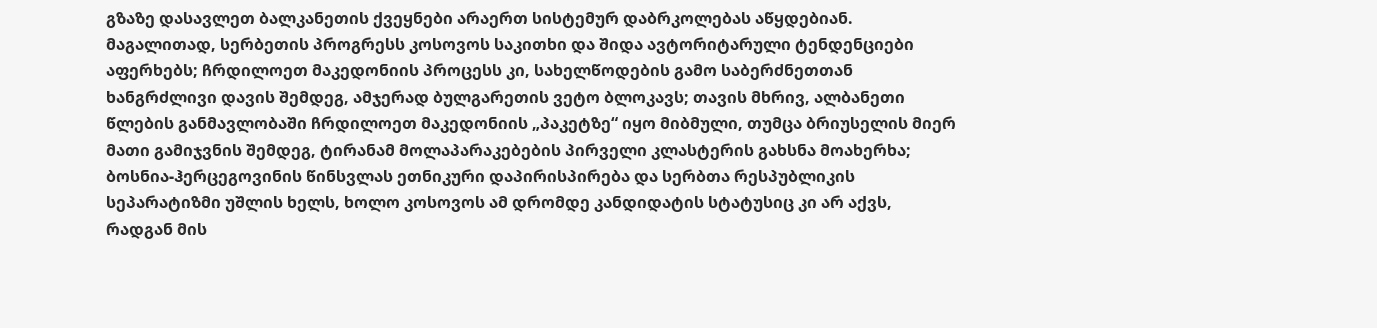გზაზე დასავლეთ ბალკანეთის ქვეყნები არაერთ სისტემურ დაბრკოლებას აწყდებიან. მაგალითად, სერბეთის პროგრესს კოსოვოს საკითხი და შიდა ავტორიტარული ტენდენციები აფერხებს; ჩრდილოეთ მაკედონიის პროცესს კი, სახელწოდების გამო საბერძნეთთან ხანგრძლივი დავის შემდეგ, ამჯერად ბულგარეთის ვეტო ბლოკავს; თავის მხრივ, ალბანეთი წლების განმავლობაში ჩრდილოეთ მაკედონიის „პაკეტზე“ იყო მიბმული, თუმცა ბრიუსელის მიერ მათი გამიჯვნის შემდეგ, ტირანამ მოლაპარაკებების პირველი კლასტერის გახსნა მოახერხა; ბოსნია-ჰერცეგოვინის წინსვლას ეთნიკური დაპირისპირება და სერბთა რესპუბლიკის სეპარატიზმი უშლის ხელს, ხოლო კოსოვოს ამ დრომდე კანდიდატის სტატუსიც კი არ აქვს, რადგან მის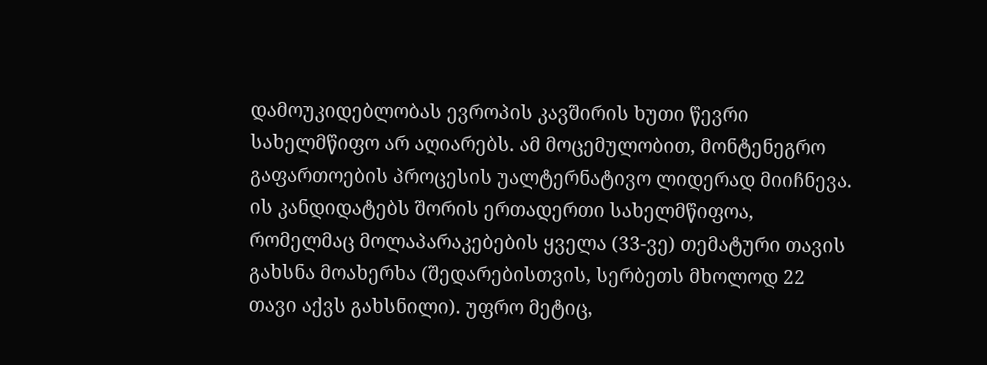დამოუკიდებლობას ევროპის კავშირის ხუთი წევრი სახელმწიფო არ აღიარებს. ამ მოცემულობით, მონტენეგრო გაფართოების პროცესის უალტერნატივო ლიდერად მიიჩნევა. ის კანდიდატებს შორის ერთადერთი სახელმწიფოა, რომელმაც მოლაპარაკებების ყველა (33-ვე) თემატური თავის გახსნა მოახერხა (შედარებისთვის, სერბეთს მხოლოდ 22 თავი აქვს გახსნილი). უფრო მეტიც,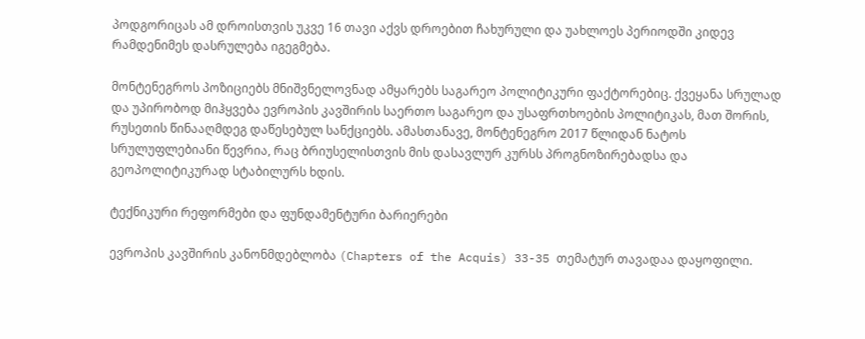პოდგორიცას ამ დროისთვის უკვე 16 თავი აქვს დროებით ჩახურული და უახლოეს პერიოდში კიდევ რამდენიმეს დასრულება იგეგმება.

მონტენეგროს პოზიციებს მნიშვნელოვნად ამყარებს საგარეო პოლიტიკური ფაქტორებიც. ქვეყანა სრულად და უპირობოდ მიჰყვება ევროპის კავშირის საერთო საგარეო და უსაფრთხოების პოლიტიკას, მათ შორის, რუსეთის წინააღმდეგ დაწესებულ სანქციებს. ამასთანავე, მონტენეგრო 2017 წლიდან ნატოს სრულუფლებიანი წევრია, რაც ბრიუსელისთვის მის დასავლურ კურსს პროგნოზირებადსა და გეოპოლიტიკურად სტაბილურს ხდის.

ტექნიკური რეფორმები და ფუნდამენტური ბარიერები

ევროპის კავშირის კანონმდებლობა (Chapters of the Acquis) 33-35 თემატურ თავადაა დაყოფილი.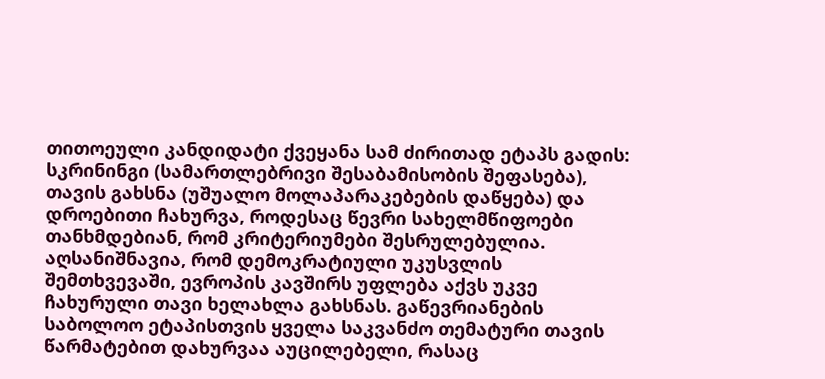თითოეული კანდიდატი ქვეყანა სამ ძირითად ეტაპს გადის: სკრინინგი (სამართლებრივი შესაბამისობის შეფასება), თავის გახსნა (უშუალო მოლაპარაკებების დაწყება) და დროებითი ჩახურვა, როდესაც წევრი სახელმწიფოები თანხმდებიან, რომ კრიტერიუმები შესრულებულია. აღსანიშნავია, რომ დემოკრატიული უკუსვლის შემთხვევაში, ევროპის კავშირს უფლება აქვს უკვე ჩახურული თავი ხელახლა გახსნას. გაწევრიანების საბოლოო ეტაპისთვის ყველა საკვანძო თემატური თავის წარმატებით დახურვაა აუცილებელი, რასაც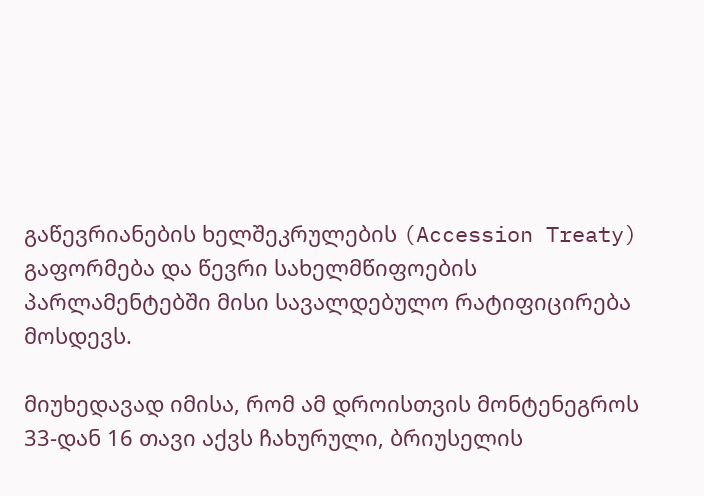გაწევრიანების ხელშეკრულების (Accession Treaty) გაფორმება და წევრი სახელმწიფოების პარლამენტებში მისი სავალდებულო რატიფიცირება მოსდევს.

მიუხედავად იმისა, რომ ამ დროისთვის მონტენეგროს 33-დან 16 თავი აქვს ჩახურული, ბრიუსელის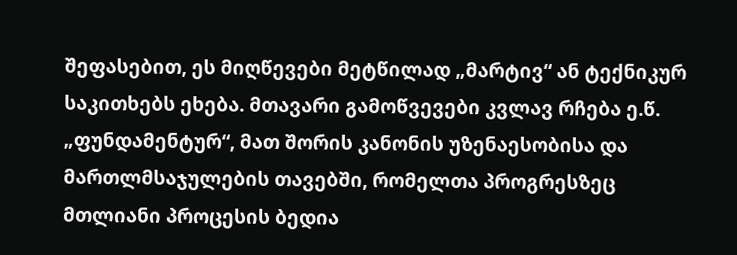შეფასებით, ეს მიღწევები მეტწილად „მარტივ“ ან ტექნიკურ საკითხებს ეხება. მთავარი გამოწვევები კვლავ რჩება ე.წ. „ფუნდამენტურ“, მათ შორის კანონის უზენაესობისა და მართლმსაჯულების თავებში, რომელთა პროგრესზეც მთლიანი პროცესის ბედია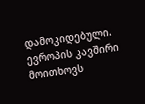დამოკიდებული. ევროპის კავშირი მოითხოვს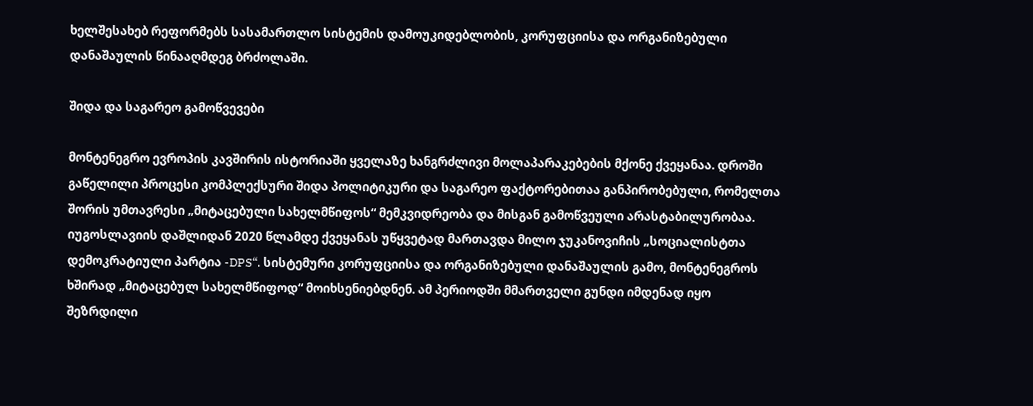ხელშესახებ რეფორმებს სასამართლო სისტემის დამოუკიდებლობის, კორუფციისა და ორგანიზებული დანაშაულის წინააღმდეგ ბრძოლაში.

შიდა და საგარეო გამოწვევები

მონტენეგრო ევროპის კავშირის ისტორიაში ყველაზე ხანგრძლივი მოლაპარაკებების მქონე ქვეყანაა. დროში გაწელილი პროცესი კომპლექსური შიდა პოლიტიკური და საგარეო ფაქტორებითაა განპირობებული, რომელთა შორის უმთავრესი „მიტაცებული სახელმწიფოს“ მემკვიდრეობა და მისგან გამოწვეული არასტაბილურობაა. იუგოსლავიის დაშლიდან 2020 წლამდე ქვეყანას უწყვეტად მართავდა მილო ჯუკანოვიჩის „სოციალისტთა დემოკრატიული პარტია -DPS“. სისტემური კორუფციისა და ორგანიზებული დანაშაულის გამო, მონტენეგროს ხშირად „მიტაცებულ სახელმწიფოდ“ მოიხსენიებდნენ. ამ პერიოდში მმართველი გუნდი იმდენად იყო შეზრდილი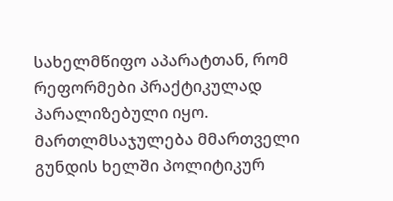სახელმწიფო აპარატთან, რომ რეფორმები პრაქტიკულად პარალიზებული იყო. მართლმსაჯულება მმართველი გუნდის ხელში პოლიტიკურ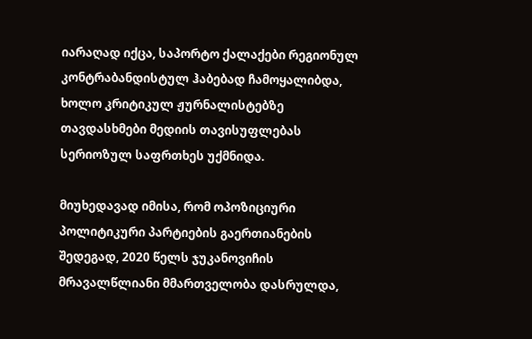იარაღად იქცა, საპორტო ქალაქები რეგიონულ კონტრაბანდისტულ ჰაბებად ჩამოყალიბდა, ხოლო კრიტიკულ ჟურნალისტებზე თავდასხმები მედიის თავისუფლებას სერიოზულ საფრთხეს უქმნიდა.

მიუხედავად იმისა, რომ ოპოზიციური პოლიტიკური პარტიების გაერთიანების შედეგად, 2020 წელს ჯუკანოვიჩის მრავალწლიანი მმართველობა დასრულდა,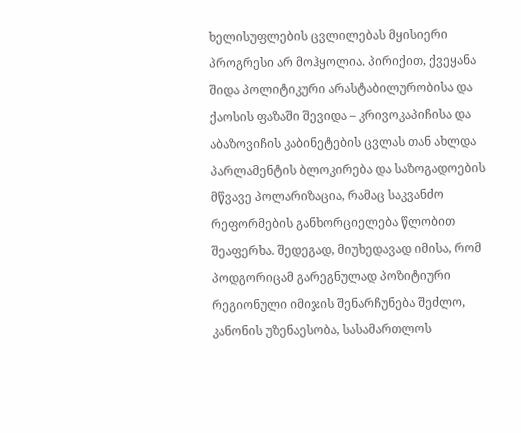ხელისუფლების ცვლილებას მყისიერი პროგრესი არ მოჰყოლია. პირიქით, ქვეყანა შიდა პოლიტიკური არასტაბილურობისა და ქაოსის ფაზაში შევიდა – კრივოკაპიჩისა და აბაზოვიჩის კაბინეტების ცვლას თან ახლდა პარლამენტის ბლოკირება და საზოგადოების მწვავე პოლარიზაცია, რამაც საკვანძო რეფორმების განხორციელება წლობით შეაფერხა. შედეგად, მიუხედავად იმისა, რომ პოდგორიცამ გარეგნულად პოზიტიური რეგიონული იმიჯის შენარჩუნება შეძლო, კანონის უზენაესობა, სასამართლოს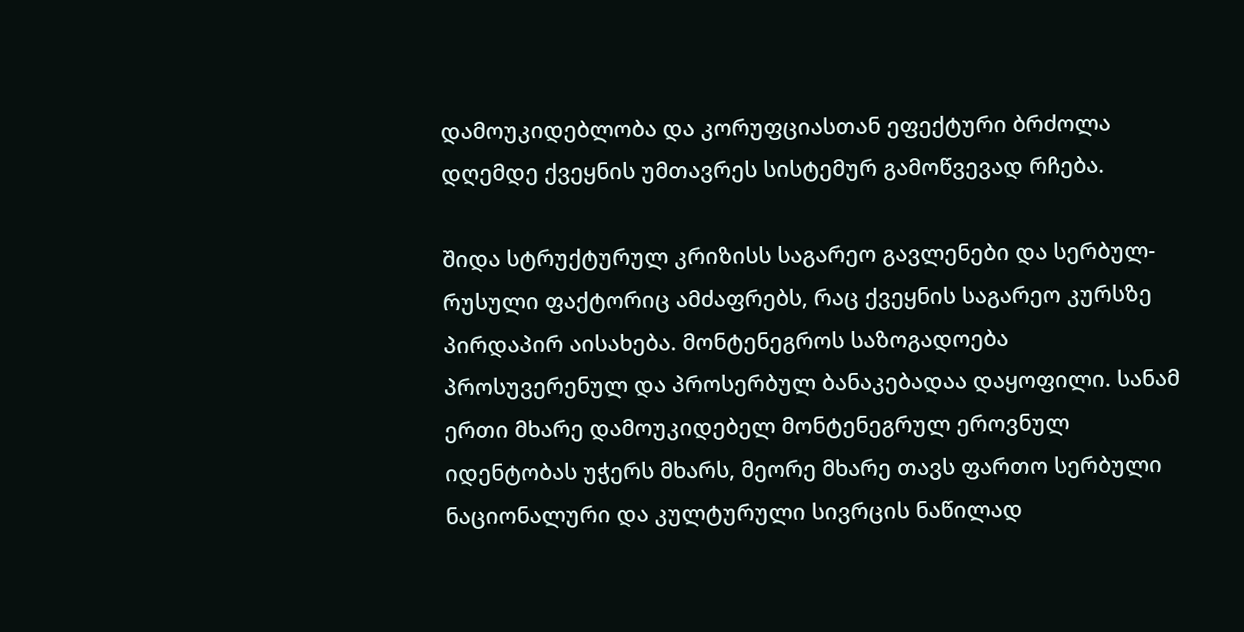დამოუკიდებლობა და კორუფციასთან ეფექტური ბრძოლა დღემდე ქვეყნის უმთავრეს სისტემურ გამოწვევად რჩება.

შიდა სტრუქტურულ კრიზისს საგარეო გავლენები და სერბულ-რუსული ფაქტორიც ამძაფრებს, რაც ქვეყნის საგარეო კურსზე პირდაპირ აისახება. მონტენეგროს საზოგადოება პროსუვერენულ და პროსერბულ ბანაკებადაა დაყოფილი. სანამ ერთი მხარე დამოუკიდებელ მონტენეგრულ ეროვნულ იდენტობას უჭერს მხარს, მეორე მხარე თავს ფართო სერბული ნაციონალური და კულტურული სივრცის ნაწილად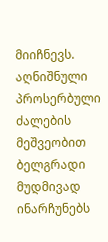მიიჩნევს. აღნიშნული პროსერბული ძალების მეშვეობით ბელგრადი მუდმივად ინარჩუნებს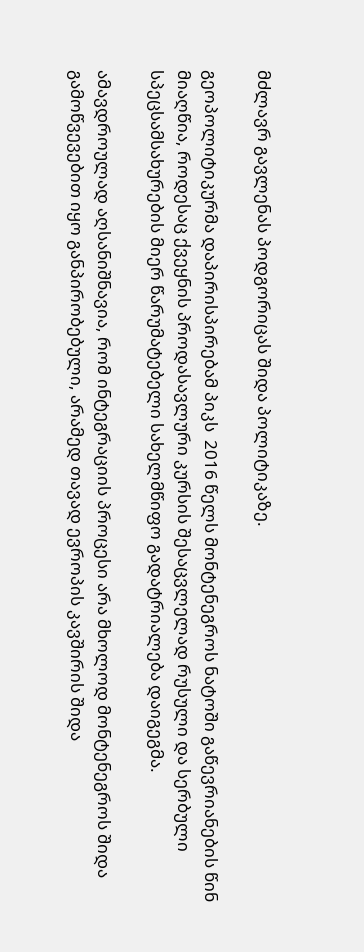მძლავრ გავლენას პოდგორიცას შიდა პოლიტიკაზე.

გეოპოლიტიკურმა დაპირისპირებამ პიკს  2016 წელს მონტენეგროს ნატოში გაწევრიანების წინ მიაღწია, როდესაც ქვეყნის პროდასავლური კურსის შესაცვლელად რუსული და სერბული სპეცსამსახურების მიერ წარუმატებელი სახელმწიფო გადატრიალება დაიგეგმა.

ამავდროულად აღსანიშნავია, რომ ინტეგრაციის პროცესი არა მხოლოდ მონტენეგროს შიდა გამოწვევებით იყო განპირობებული, არამედ თავად ევროპის კავშირის შიდა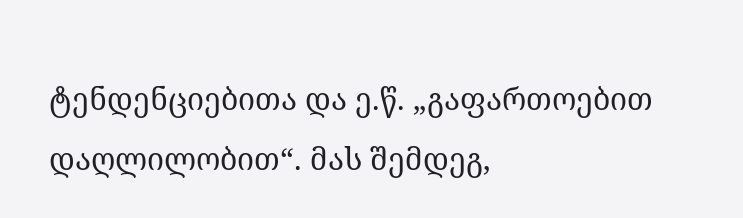ტენდენციებითა და ე.წ. „გაფართოებით დაღლილობით“. მას შემდეგ,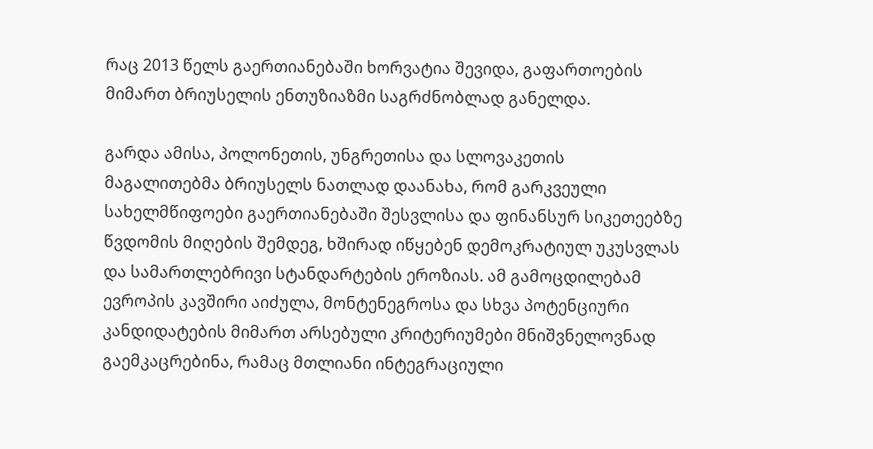რაც 2013 წელს გაერთიანებაში ხორვატია შევიდა, გაფართოების მიმართ ბრიუსელის ენთუზიაზმი საგრძნობლად განელდა.

გარდა ამისა, პოლონეთის, უნგრეთისა და სლოვაკეთის მაგალითებმა ბრიუსელს ნათლად დაანახა, რომ გარკვეული სახელმწიფოები გაერთიანებაში შესვლისა და ფინანსურ სიკეთეებზე წვდომის მიღების შემდეგ, ხშირად იწყებენ დემოკრატიულ უკუსვლას და სამართლებრივი სტანდარტების ეროზიას. ამ გამოცდილებამ ევროპის კავშირი აიძულა, მონტენეგროსა და სხვა პოტენციური კანდიდატების მიმართ არსებული კრიტერიუმები მნიშვნელოვნად გაემკაცრებინა, რამაც მთლიანი ინტეგრაციული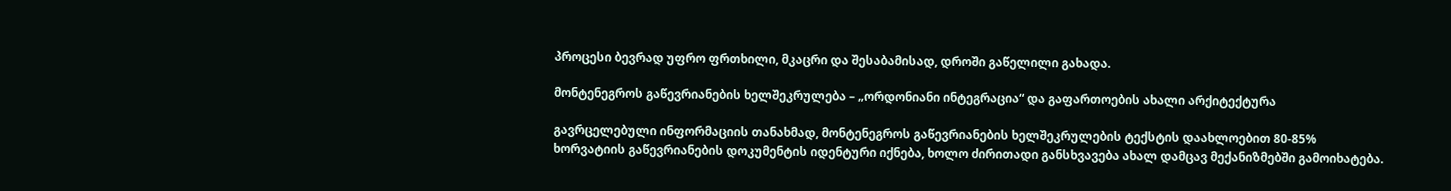პროცესი ბევრად უფრო ფრთხილი, მკაცრი და შესაბამისად, დროში გაწელილი გახადა.

მონტენეგროს გაწევრიანების ხელშეკრულება – „ორდონიანი ინტეგრაცია“ და გაფართოების ახალი არქიტექტურა

გავრცელებული ინფორმაციის თანახმად, მონტენეგროს გაწევრიანების ხელშეკრულების ტექსტის დაახლოებით 80-85% ხორვატიის გაწევრიანების დოკუმენტის იდენტური იქნება, ხოლო ძირითადი განსხვავება ახალ დამცავ მექანიზმებში გამოიხატება.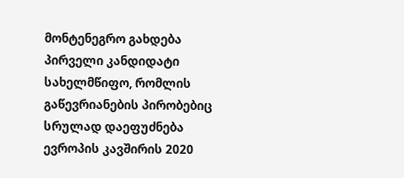მონტენეგრო გახდება პირველი კანდიდატი სახელმწიფო, რომლის გაწევრიანების პირობებიც სრულად დაეფუძნება ევროპის კავშირის 2020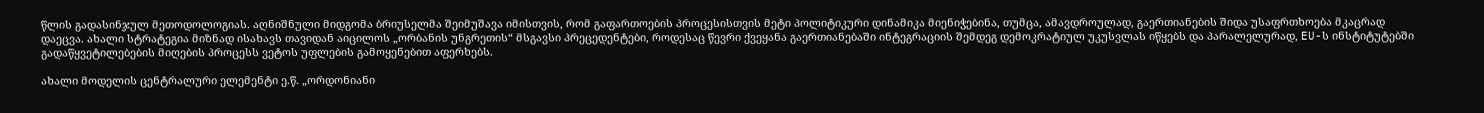წლის გადასინჯულ მეთოდოლოგიას. აღნიშნული მიდგომა ბრიუსელმა შეიმუშავა იმისთვის, რომ გაფართოების პროცესისთვის მეტი პოლიტიკური დინამიკა მიენიჭებინა, თუმცა, ამავდროულად, გაერთიანების შიდა უსაფრთხოება მკაცრად დაეცვა. ახალი სტრატეგია მიზნად ისახავს თავიდან აიცილოს „ორბანის უნგრეთის“ მსგავსი პრეცედენტები, როდესაც წევრი ქვეყანა გაერთიანებაში ინტეგრაციის შემდეგ დემოკრატიულ უკუსვლას იწყებს და პარალელურად, EU-ს ინსტიტუტებში გადაწყვეტილებების მიღების პროცესს ვეტოს უფლების გამოყენებით აფერხებს.

ახალი მოდელის ცენტრალური ელემენტი ე.წ. „ორდონიანი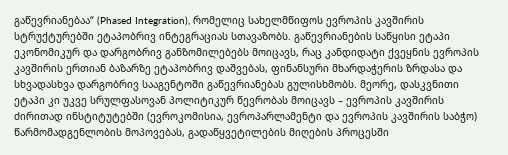გაწევრიანებაა“ (Phased Integration), რომელიც სახელმწიფოს ევროპის კავშირის სტრუქტურებში ეტაპობრივ ინტეგრაციას სთავაზობს. გაწევრიანების საწყისი ეტაპი ეკონომიკურ და დარგობრივ განზომილებებს მოიცავს, რაც კანდიდატი ქვეყნის ევროპის კავშირის ერთიან ბაზარზე ეტაპობრივ დაშვებას, ფინანსური მხარდაჭერის ზრდასა და სხვადასხვა დარგობრივ სააგენტოში გაწევრიანებას გულისხმობს. მეორე, დასკვნითი ეტაპი კი უკვე სრულფასოვან პოლიტიკურ წევრობას მოიცავს – ევროპის კავშირის ძირითად ინსტიტუტებში (ევროკომისია, ევროპარლამენტი და ევროპის კავშირის საბჭო) წარმომადგენლობის მოპოვებას, გადაწყვეტილების მიღების პროცესში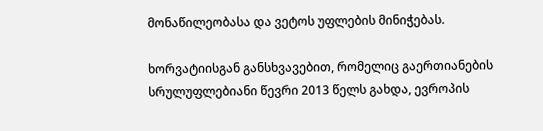მონაწილეობასა და ვეტოს უფლების მინიჭებას.

ხორვატიისგან განსხვავებით, რომელიც გაერთიანების სრულუფლებიანი წევრი 2013 წელს გახდა, ევროპის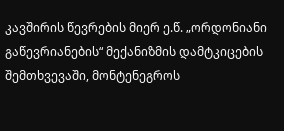კავშირის წევრების მიერ ე.წ. „ორდონიანი გაწევრიანების“ მექანიზმის დამტკიცების შემთხვევაში, მონტენეგროს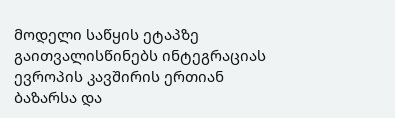მოდელი საწყის ეტაპზე გაითვალისწინებს ინტეგრაციას ევროპის კავშირის ერთიან ბაზარსა და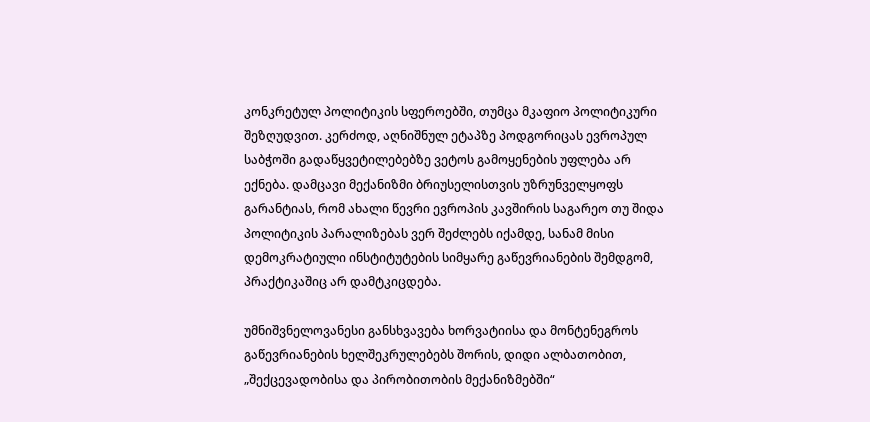კონკრეტულ პოლიტიკის სფეროებში, თუმცა მკაფიო პოლიტიკური შეზღუდვით. კერძოდ, აღნიშნულ ეტაპზე პოდგორიცას ევროპულ საბჭოში გადაწყვეტილებებზე ვეტოს გამოყენების უფლება არ ექნება. დამცავი მექანიზმი ბრიუსელისთვის უზრუნველყოფს გარანტიას, რომ ახალი წევრი ევროპის კავშირის საგარეო თუ შიდა პოლიტიკის პარალიზებას ვერ შეძლებს იქამდე, სანამ მისი დემოკრატიული ინსტიტუტების სიმყარე გაწევრიანების შემდგომ, პრაქტიკაშიც არ დამტკიცდება.

უმნიშვნელოვანესი განსხვავება ხორვატიისა და მონტენეგროს გაწევრიანების ხელშეკრულებებს შორის, დიდი ალბათობით, „შექცევადობისა და პირობითობის მექანიზმებში“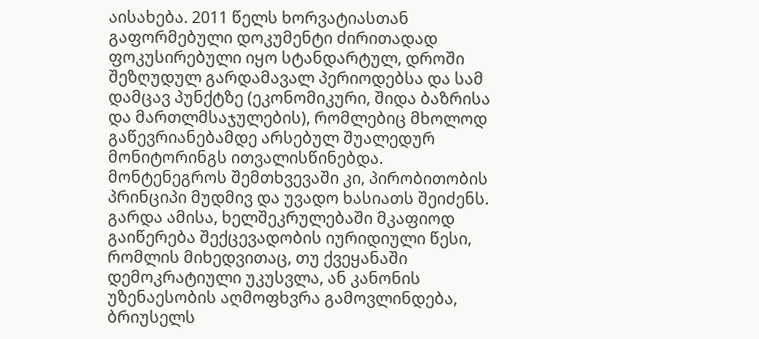აისახება. 2011 წელს ხორვატიასთან გაფორმებული დოკუმენტი ძირითადად ფოკუსირებული იყო სტანდარტულ, დროში შეზღუდულ გარდამავალ პერიოდებსა და სამ დამცავ პუნქტზე (ეკონომიკური, შიდა ბაზრისა და მართლმსაჯულების), რომლებიც მხოლოდ გაწევრიანებამდე არსებულ შუალედურ მონიტორინგს ითვალისწინებდა. მონტენეგროს შემთხვევაში კი, პირობითობის პრინციპი მუდმივ და უვადო ხასიათს შეიძენს. გარდა ამისა, ხელშეკრულებაში მკაფიოდ გაიწერება შექცევადობის იურიდიული წესი, რომლის მიხედვითაც, თუ ქვეყანაში დემოკრატიული უკუსვლა, ან კანონის უზენაესობის აღმოფხვრა გამოვლინდება, ბრიუსელს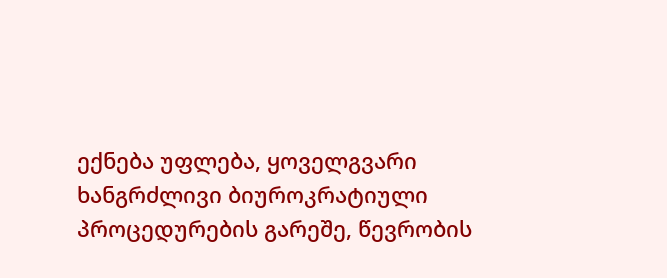ექნება უფლება, ყოველგვარი ხანგრძლივი ბიუროკრატიული პროცედურების გარეშე, წევრობის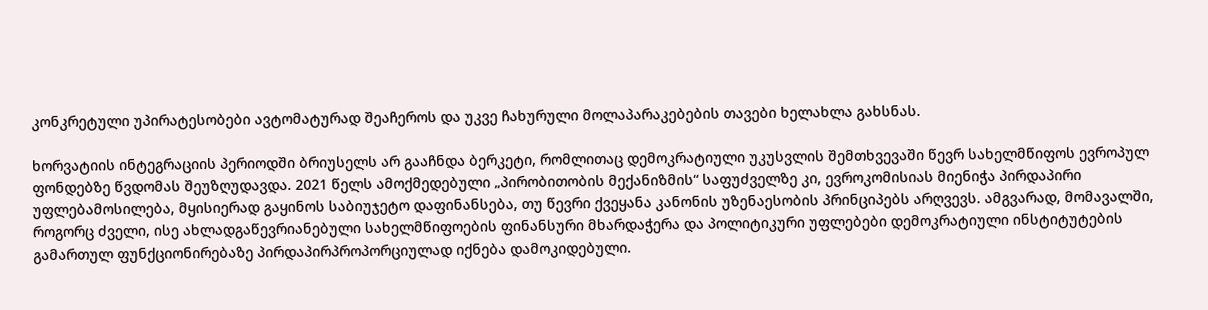კონკრეტული უპირატესობები ავტომატურად შეაჩეროს და უკვე ჩახურული მოლაპარაკებების თავები ხელახლა გახსნას.

ხორვატიის ინტეგრაციის პერიოდში ბრიუსელს არ გააჩნდა ბერკეტი, რომლითაც დემოკრატიული უკუსვლის შემთხვევაში წევრ სახელმწიფოს ევროპულ ფონდებზე წვდომას შეუზღუდავდა. 2021 წელს ამოქმედებული „პირობითობის მექანიზმის“ საფუძველზე კი, ევროკომისიას მიენიჭა პირდაპირი უფლებამოსილება, მყისიერად გაყინოს საბიუჯეტო დაფინანსება, თუ წევრი ქვეყანა კანონის უზენაესობის პრინციპებს არღვევს. ამგვარად, მომავალში, როგორც ძველი, ისე ახლადგაწევრიანებული სახელმწიფოების ფინანსური მხარდაჭერა და პოლიტიკური უფლებები დემოკრატიული ინსტიტუტების გამართულ ფუნქციონირებაზე პირდაპირპროპორციულად იქნება დამოკიდებული.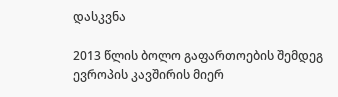დასკვნა

2013 წლის ბოლო გაფართოების შემდეგ ევროპის კავშირის მიერ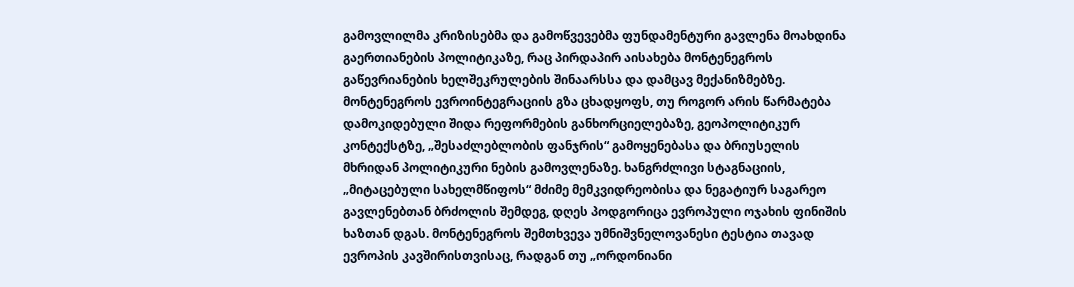გამოვლილმა კრიზისებმა და გამოწვევებმა ფუნდამენტური გავლენა მოახდინა გაერთიანების პოლიტიკაზე, რაც პირდაპირ აისახება მონტენეგროს გაწევრიანების ხელშეკრულების შინაარსსა და დამცავ მექანიზმებზე. მონტენეგროს ევროინტეგრაციის გზა ცხადყოფს, თუ როგორ არის წარმატება დამოკიდებული შიდა რეფორმების განხორციელებაზე, გეოპოლიტიკურ კონტექსტზე, „შესაძლებლობის ფანჯრის“ გამოყენებასა და ბრიუსელის მხრიდან პოლიტიკური ნების გამოვლენაზე. ხანგრძლივი სტაგნაციის, „მიტაცებული სახელმწიფოს“ მძიმე მემკვიდრეობისა და ნეგატიურ საგარეო გავლენებთან ბრძოლის შემდეგ, დღეს პოდგორიცა ევროპული ოჯახის ფინიშის ხაზთან დგას. მონტენეგროს შემთხვევა უმნიშვნელოვანესი ტესტია თავად ევროპის კავშირისთვისაც, რადგან თუ „ორდონიანი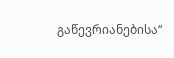გაწევრიანებისა“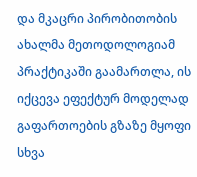და მკაცრი პირობითობის ახალმა მეთოდოლოგიამ პრაქტიკაში გაამართლა, ის იქცევა ეფექტურ მოდელად გაფართოების გზაზე მყოფი სხვა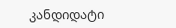კანდიდატი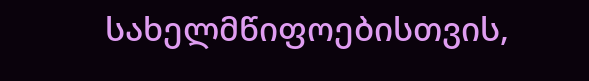სახელმწიფოებისთვის,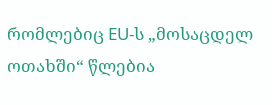რომლებიც EU-ს „მოსაცდელ ოთახში“ წლებია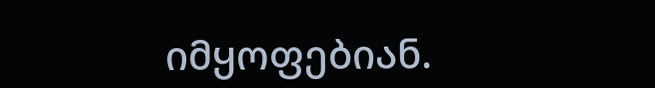იმყოფებიან.